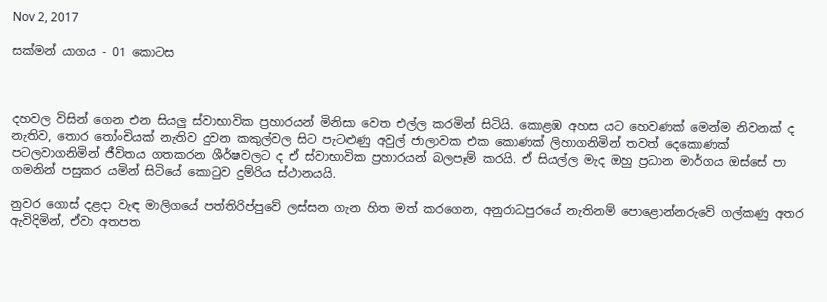Nov 2, 2017

සක්මන් යාගය - 01 කොටස



දහවල විසින් ගෙන එන සියලු ස්වාභාවික ප්‍රහාරයන් මිනිසා වෙත එල්ල කරමින් සිටියි. කොළඹ අහස යට හෙවණක් මෙන්ම නිවනක් ද නැතිව, තොර තෝංචියක් නැතිව දුවන කකුල්වල සිට පැටළුණු අවුල් ජාලාවක එක කොණක් ලිහාගනිමින් තවත් දෙකොණක් පටලවාගනිමින් ජීවිතය ගතකරන ශීර්ෂවලට ද ඒ ස්වාභාවික ප්‍රහාරයන් බලපෑම් කරයි. ඒ සියල්ල මැද ඔහු ප්‍රධාන මාර්ගය ඔස්සේ පා ගමනින් පසුකර යමින් සිටියේ කොටුව දුම්රිය ස්ථානයයි.

නුවර ගොස් දළදා වැඳ මාලිගයේ පත්තිරිප්පුවේ ලස්සන ගැන හිත මත් කරගෙන, අනුරාධපුරයේ නැතිනම් පොළොන්නරුවේ ගල්කණු අතර ඇවිදිමින්, ඒවා අතපත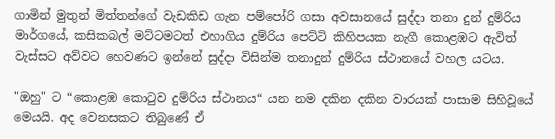ගාමින් මුතුන් මිත්තන්ගේ වැඩකිඩ ගැන පම්පෝරි ගසා අවසානයේ සුද්දා තනා දුන් දුම්රිය මාර්ගයේ, කසිකබල් මට්ටමටත් එහාගිය දුම්රිය පෙට්ටි කිහිපයක නැගී කොළඹට ඇවිත් වැස්සට අව්වට හෙවණට ඉන්නේ සුද්දා විසින්ම තනාදුන් දුම්රිය ස්ථානයේ වහල යටය.

"ඔහු" ට “කොළඹ කොටුව දුම්රිය ස්ථානය“ යන නම දකින දකින වාරයක් පාසාම සිහිවූයේ මෙයයි. අද වෙනසකට තිබුණේ ඒ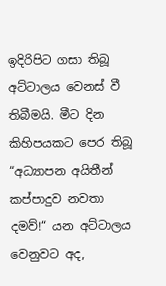ඉදිරිපිට ගසා තිබූ අට්ටාලය වෙනස් වී තිබීමයි. මීට දින කිහිපයකට පෙර තිබූ “අධ්‍යාපන අයිතීන් කප්පාදුව නවතා දමව්!“ යන අට්ටාලය වෙනුවට අද,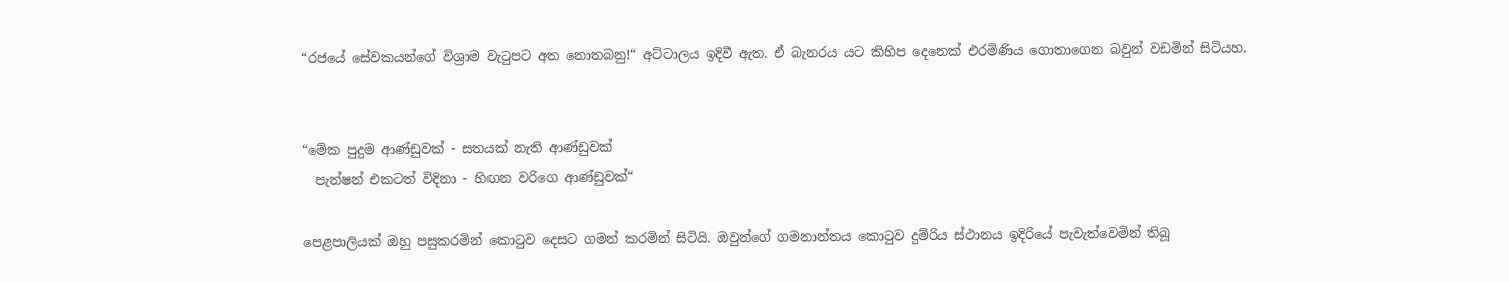“රජයේ සේවකයන්ගේ විශ්‍රාම වැටුපට අත නොතබනු!“ අට්ටාලය ඉදිවී ඇත. ඒ බැනරය යට කිහිප දෙනෙක් එරමිණිය ගොතාගෙන බවුන් වඩමින් සිටියහ.


“මේක පුදුම ආණ්ඩුවක් - සතයක් නැති ආණ්ඩුවක්
  පැන්ෂන් එකටත් විදිනා - හිඟන වරිගෙ ආණ්ඩුවක්“

පෙළපාලියක් ඔහු පසුකරමින් කොටුව දෙසට ගමන් කරමින් සිටියි. ඔවුන්ගේ ගමනාන්තය කොටුව දුම්රිය ස්ථානය ඉදිරියේ පැවැත්වෙමින් තිබූ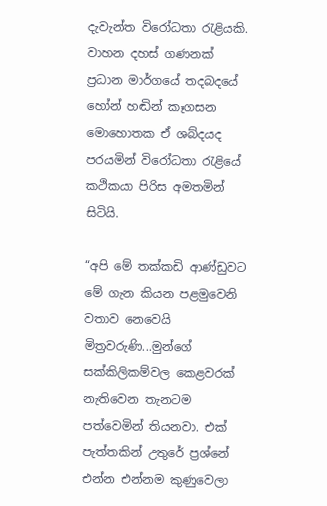දැවැන්ත විරෝධතා රැළියකි. වාහන දහස් ගණනක් ප්‍රධාන මාර්ගයේ තදබදයේ හෝන් හඬින් කෑගසන මොහොතක ඒ ශබ්දයද පරයමින් විරෝධතා රැළියේ කථිකයා පිරිස අමතමින් සිටියි.

“අපි මේ තක්කඩි ආණ්ඩුවට මේ ගැන කියන පළමුවෙනි වතාව නෙවෙයි මිත්‍රවරුණි...මුන්ගේ සක්කිලිකම්වල කෙළවරක් නැතිවෙන තැනටම පත්වෙමින් තියනවා. එක් පැත්තකින් උතුරේ ප්‍රශ්නේ එන්න එන්නම කුණුවෙලා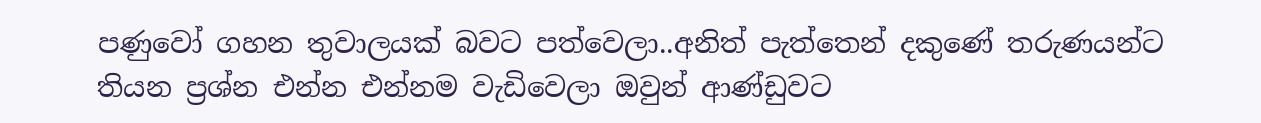පණුවෝ ගහන තුවාලයක් බවට පත්වෙලා..අනිත් පැත්තෙන් දකුණේ තරුණයන්ට තියන ප්‍රශ්න එන්න එන්නම වැඩිවෙලා ඔවුන් ආණ්ඩුවට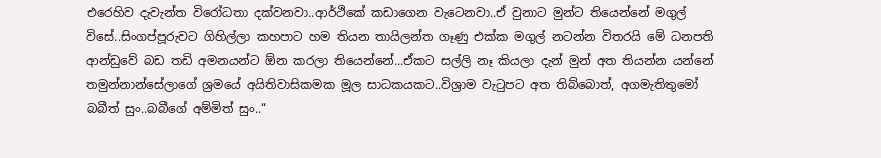එරෙහිව දැවැන්ත විරෝධතා දක්වනවා..ආර්ථිකේ කඩාගෙන වැටෙනවා..ඒ වුනාට මුන්ට තියෙන්නේ මගුල් විසේ..සිංගප්පූරුවට ගිහිල්ලා කහපාට හම තියන තායිලන්ත ගෑණු එක්ක මගුල් නටන්න විතරයි මේ ධනපති ආන්ඩුවේ බඩ තඩි අමනයන්ට ඕන කරලා තියෙන්නේ...ඒකට සල්ලි නෑ කියලා දැන් මුන් අත තියන්න යන්නේ තමුන්නාන්සේලාගේ ශ්‍රමයේ අයිතිවාසිකමක මූල සාධකයකට..විශ්‍රාම වැටුපට අත තිබ්බොත්, අගමැතිතුමෝ බබීත් සුං..බබීගේ අම්මිත් සුං..“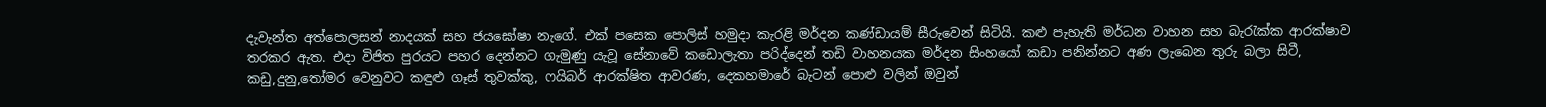දැවැන්ත අත්පොලසන් නාදයක් සහ ජයඝෝෂා නැගේ. එක් පසෙක පොලිස් හමුදා කැරළි මර්දන කණ්ඩායම් සීරුවෙන් සිටියි. කළු පැහැති මර්ධන වාහන සහ බැරැක්ක ආරක්ෂාව තරකර ඇත. එදා විජිත පුරයට පහර දෙන්නට ගැමුණු යැවූ සේනාවේ කඩොලැතා පරිද්දෙන් තඩි වාහනයක මර්දන සිංහයෝ කඩා පනින්නට අණ ලැබෙන තුරු බලා සිටී, කඩු,දුනු,තෝමර වෙනුවට කඳුළු ගෑස් තුවක්කු, ෆයිබර් ආරක්ෂිත ආවරණ, දෙකහමාරේ බැටන් පොළු වලින් ඔවුන්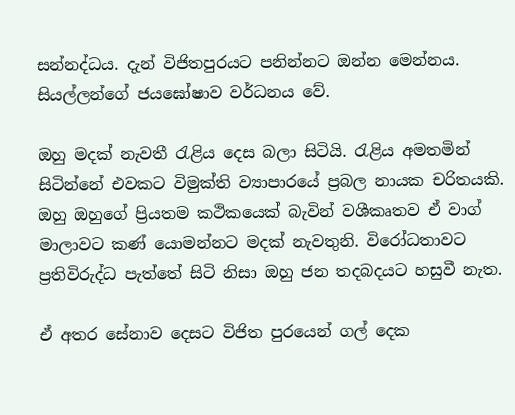සන්නද්ධය. දැන් විජිතපුරයට පනින්නට ඔන්න මෙන්නය. සියල්ලන්ගේ ජයඝෝෂාව වර්ධනය වේ.

ඔහු මදක් නැවතී රැළිය දෙස බලා සිටියි. රැළිය අමතමින් සිටින්නේ එවකට විමුක්ති ව්‍යාපාරයේ ප්‍රබල නායක චරිතයකි. ඔහු ඔහුගේ ප්‍රියතම කථිකයෙක් බැවින් වශීකෘතව ඒ වාග් මාලාවට කණ් යොමන්නට මදක් නැවතුනි. විරෝධතාවට ප්‍රතිවිරුද්ධ පැත්තේ සිටි නිසා ඔහු ජන තදබදයට හසුවී නැත.

ඒ අතර සේනාව දෙසට විජිත පුරයෙන් ගල් දෙක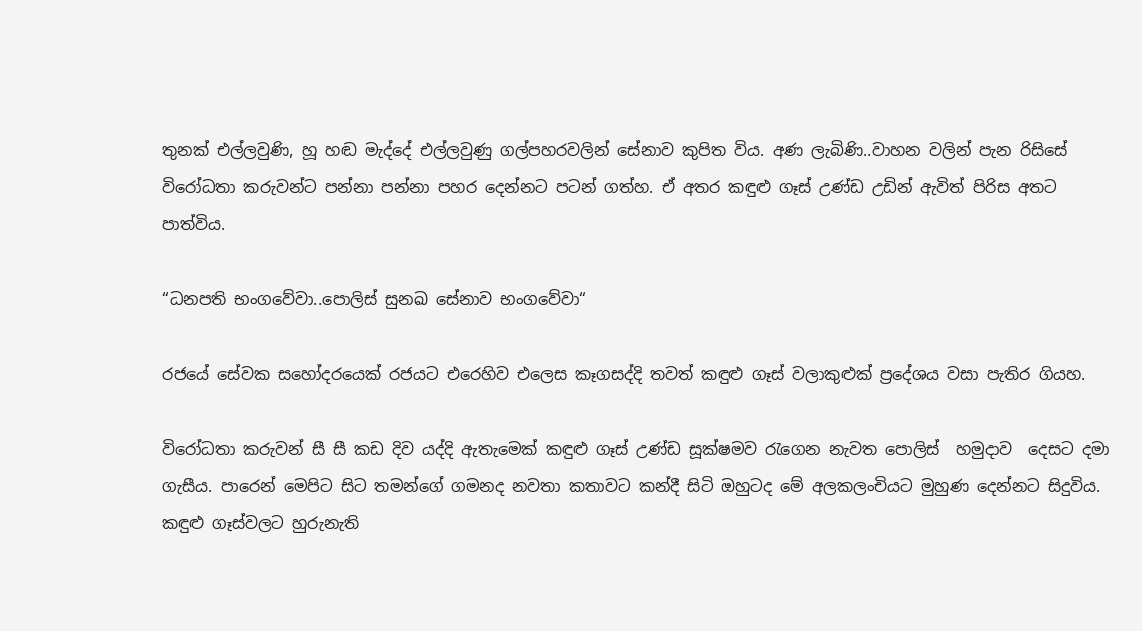තුනක් එල්ලවුණි, හූ හඬ මැද්දේ එල්ලවුණු ගල්පහරවලින් සේනාව කුපිත විය. අණ ලැබිණි..වාහන වලින් පැන රිසිසේ විරෝධතා කරුවන්ට පන්නා පන්නා පහර දෙන්නට පටන් ගත්හ. ඒ අතර කඳුළු ගෑස් උණ්ඩ උඩින් ඇවිත් පිරිස අතට පාත්විය.

“ධනපති භංගවේවා..පොලිස් සුනඛ සේනාව භංගවේවා“

රජයේ සේවක සහෝදරයෙක් රජයට එරෙහිව එලෙස කෑගසද්දි තවත් කඳුළු ගෑස් වලාකුළුක් ප්‍රදේශය වසා පැතිර ගියහ.

විරෝධතා කරුවන් සී සී කඩ දිව යද්දි ඇතැමෙක් කඳුළු ගෑස් උණ්ඩ සූක්ෂමව රැගෙන නැවත පොලිස්  හමුදාව  දෙසට දමා ගැසීය. පාරෙන් මෙපිට සිට තමන්ගේ ගමනද නවතා කතාවට කන්දී සිටි ඔහුටද මේ අලකලංචියට මුහුණ දෙන්නට සිදුවිය. කඳුළු ගෑස්වලට හුරුනැති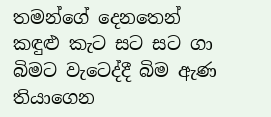තමන්ගේ දෙනතෙන් කඳුළු කැට සට සට ගා බිමට වැටෙද්දී බිම ඇණ තියාගෙන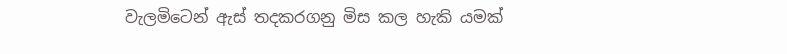වැලමිටෙන් ඇස් තදකරගනු මිස කල හැකි යමක්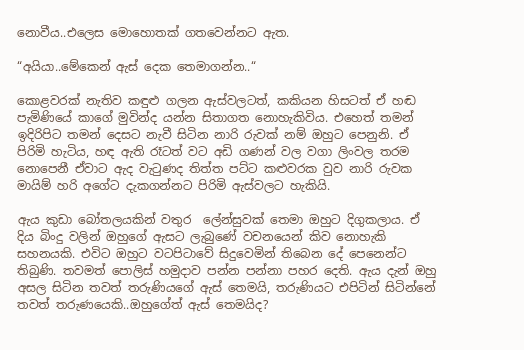නොවීය..එලෙස මොහොතක් ගතවෙන්නට ඇත.

“අයියා..මේකෙන් ඇස් දෙක තෙමාගන්න..“

කොළවරක් නැතිව කඳුළු ගලන ඇස්වලටත්, කකියන හිසටත් ඒ හඬ පැමිණියේ කාගේ මුවින්ද යන්න සිතාගත නොහැකිවිය. එහෙත් තමන් ඉදිරිපිට තමන් දෙසට නැවී සිටින නාරි රුවක් නම් ඔහුට පෙනුනි. ඒ පිරිමි හැටිය, හඳ ඇති රෑටත් වට අඩි ගණන් වල වගා ලිංවල තරම නොපෙනී ඒවාට ඇද වැටුණද තිත්ත පට්ට කළුවරක වුව නාරි රුවක මායිම් හරි අගේට දැකගන්නට පිරිමි ඇස්වලට හැකියි.

ඇය කුඩා බෝතලයකින් වතුර  ලේන්සුවක් තෙමා ඔහුට දිගුකලාය. ඒ දිය බිංදු වලින් ඔහුගේ ඇසට ලැබුණේ වචනයෙන් කිව නොහැකි සහනයකි. එවිට ඔහුට වටපිටාවේ සිදුවෙමින් තිබෙන දේ පෙනෙන්ට තිබුණි. තවමත් පොලිස් හමුදාව පන්න පන්නා පහර දෙති. ඇය දැන් ඔහු අසල සිටින තවත් තරුණියගේ ඇස් තෙමයි, තරුණියට එපිටින් සිටින්නේ තවත් තරුණයෙකි..ඔහුගේත් ඇස් තෙමයිද?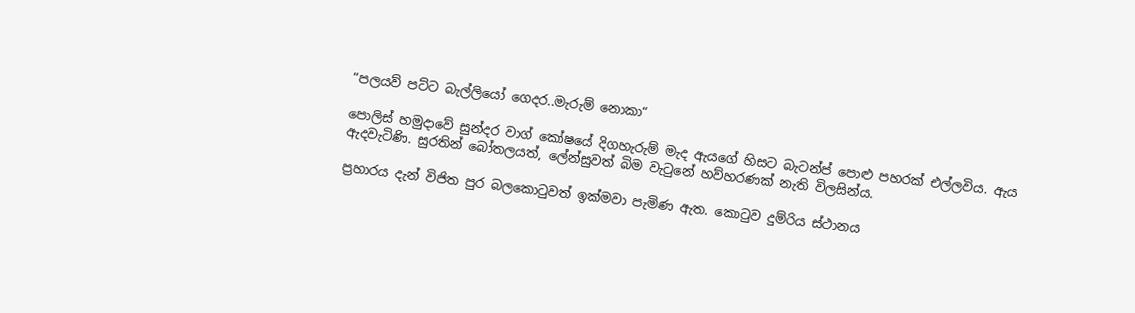“පලයව් පට්ට බැල්ලියෝ ගෙදර..මැරුම් නොකා“

පොලිස් හමුදාවේ සුන්දර වාග් කෝෂයේ දිගහැරුම් මැද ඇයගේ හිසට බැටන්ප්‍ පොළු පහරක් එල්ලවිය. ඇය ඇදවැටිණි. සුරතින් බෝතලයත්, ලේන්සුවත් බිම වැටුනේ හව්හරණක් නැති විලසින්ය.

ප්‍රහාරය දැන් විජිත පුර බලකොටුවත් ඉක්මවා පැමිණ ඇත. කොටුව දුම්රිය ස්ථානය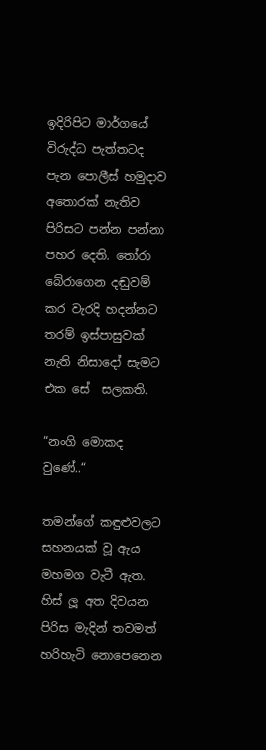ඉදිරිපිට මාර්ගයේ විරුද්ධ පැත්තටද පැන පොලීස් හමුදාව අතොරක් නැතිව පිරිසට පන්න පන්නා පහර දෙති. තෝරා බේරාගෙන දඬුවම් කර වැරදි හදන්නට තරම් ඉස්පාසුවක් නැති නිසාදෝ සැමට එක සේ  සලකති.

“නංගි මොකද වුණේ..“

තමන්ගේ කඳුළුවලට සහනයක් වූ ඇය මහමග වැටී ඇත. හිස් ලූ අත දිවයන පිරිස මැදින් තවමත් හරිහැටි නොපෙනෙන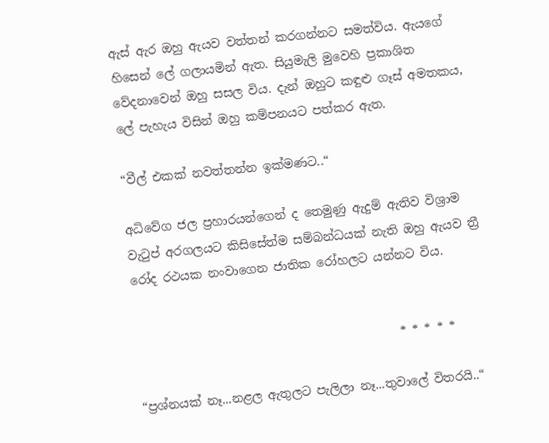ඇස් ඇර ඔහු ඇයව වත්තන් කරගන්නට සමත්විය. ඇයගේ හිසෙන් ලේ ගලායමින් ඇත. සියුමැලි මුවෙහි ප්‍රකාශිත වේදනාවෙන් ඔහු සසල විය. දැන් ඔහුට කඳුළු ගෑස් අමතකය, ලේ පැහැය විසින් ඔහු කම්පනයට පත්කර ඇත.

“වීල් එකක් නවත්තන්න ඉක්මණට..“

අධිවේග ජල ප්‍රහාරයන්ගෙන් ද තෙමුණු ඇදුම් ඇතිව විශ්‍රාම වැටුප් අරගලයට කිසිසේත්ම සම්බන්ධයක් නැති ඔහු ඇයව ත්‍රී රෝද රථයක නංවාගෙන ජාතික රෝහලට යන්නට විය.


                                            * * * * *

“ප්‍රශ්නයක් නෑ...නළල ඇතුලට පැලිලා නෑ...තුවාලේ විතරයි..“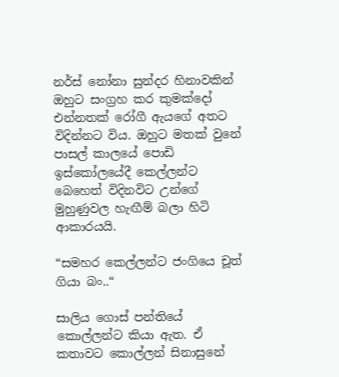නර්ස් නෝනා සුන්දර හිනාවකින් ඔහුට සංග්‍රහ කර කුමක්දෝ එන්නතක් රෝගී ඇයගේ අතට විදින්නට විය. ඔහුට මතක් වුනේ පාසල් කාලයේ පොඩි ඉස්කෝලයේදී කෙල්ලන්ට බෙහෙත් විදිනවිට උන්ගේ මුහුණුවල හැඟීම් බලා හිටි ආකාරයයි.

“සමහර කෙල්ලන්ට ජංගියෙ චූත් ගියා බං..“

සාලිය ගොස් පන්තියේ කොල්ලන්ට කියා ඇත. ඒ කතාවට කොල්ලන් සිනාසුනේ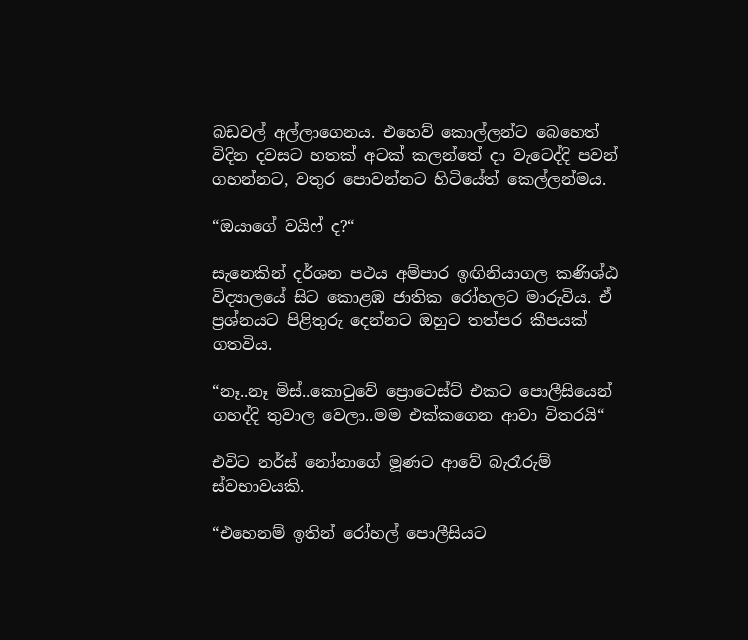බඩවල් අල්ලාගෙනය. එහෙව් කොල්ලන්ට බෙහෙත් විදින දවසට හතක් අටක් කලන්තේ දා වැටෙද්දි පවන් ගහන්නට, වතුර පොවන්නට හිටියේත් කෙල්ලන්මය.

“ඔයාගේ වයිෆ් ද?“

සැනෙකින් දර්ශන පථය අම්පාර ඉඟිනියාගල කණිශ්ඨ විද්‍යාලයේ සිට කොළඹ ජාතික රෝහලට මාරුවිය. ඒ ප්‍රශ්නයට පිළිතුරු දෙන්නට ඔහුට තත්පර කීපයක් ගතවිය.

“නෑ..නෑ මිස්..කොටුවේ ප්‍රොටෙස්ට් එකට පොලීසියෙන් ගහද්දි තුවාල වෙලා..මම එක්කගෙන ආවා විතරයි“

එවිට නර්ස් නෝනාගේ මූණට ආවේ බැරෑරුම් ස්වභාවයකි.

“එහෙනම් ඉතින් රෝහල් පොලීසියට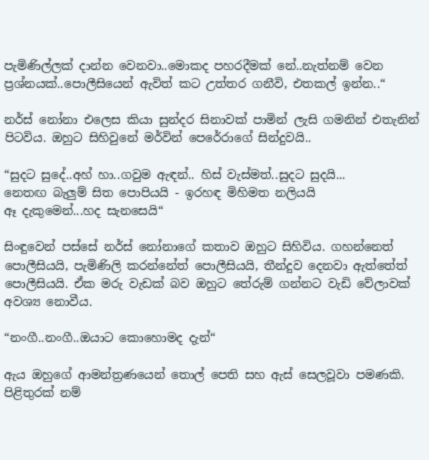පැමිණිල්ලක් දාන්න වෙනවා..මොකද පහරදීමක් නේ..නැත්නම් වෙන ප්‍රශ්නයක්..පොලීසියෙන් ඇවිත් කට උත්තර ගනීවි, එතකල් ඉන්න..“

නර්ස් නෝනා එලෙස කියා සුන්දර සිනාවක් පාමින් ලැසි ගමනින් එතැනින් පිටවිය. ඔහුට සිහිවුනේ මර්වින් පෙරේරාගේ සින්දුවයි..

“සුදට සුදේ..අහ් හා..ගවුම ඇඳන්.. හිස් වැස්මත්..සුදට සුදයි...
නෙතඟ බැලුම් සිත පොපියයි - ඉරහඳ මිහිමත නලියයි
ඈ දැකුමෙන්...හද සැනසෙයි“

සිංඳුවෙන් පස්සේ නර්ස් නෝනාගේ කතාව ඔහුට සිහිවිය. ගහන්නෙත් පොලීසියයි, පැමිණිලි කරන්නේත් පොලීසියයි, තීන්දුව දෙනවා ඇත්තේත් පොලීසියයි. ඒක මරු වැඩක් බව ඔහුට තේරුම් ගන්නට වැඩි වේලාවක් අවශ්‍ය නොවීය.

“නංගී..නංගී..ඔයාට කොහොමද දැන්“

ඇය ඔහුගේ ආමන්ත්‍රණයෙන් තොල් පෙති සහ ඇස් සෙලවූවා පමණකි. පිළිතුරක් නම්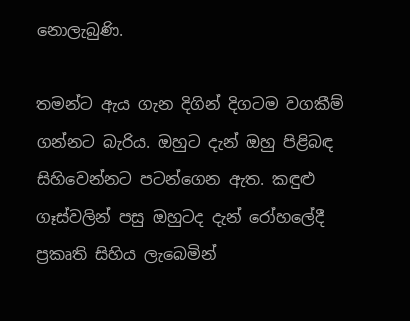නොලැබුණි.

තමන්ට ඇය ගැන දිගින් දිගටම වගකීම් ගන්නට බැරිය. ඔහුට දැන් ඔහු පිළිබඳ සිහිවෙන්නට පටන්ගෙන ඇත. කඳුළු ගෑස්වලින් පසු ඔහුටද දැන් රෝහලේදී ප්‍රකෘති සිහිය ලැබෙමින්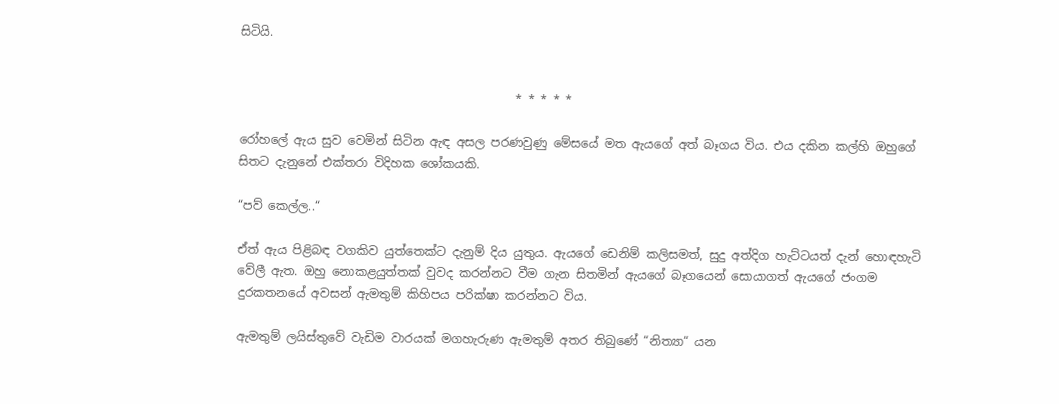සිටියි.


                                              * * * * *

රෝහලේ ඇය සුව වෙමින් සිටින ඇඳ අසල පරණවුණු මේසයේ මත ඇයගේ අත් බෑගය විය. එය දකින කල්හි ඔහුගේ සිතට දැනුනේ එක්තරා විදිහක ශෝකයකි.

“පව් කෙල්ල..“

ඒත් ඇය පිළිබඳ වගකිව යුත්තෙක්ට දැනුම් දිය යුතුය. ඇයගේ ඩෙනිම් කලිසමත්, සුදු අත්දිග හැට්ටයත් දැන් හොඳහැටි වේලී ඇත. ඔහු නොකළයුත්තක් වුවද කරන්නට වීම ගැන සිතමින් ඇයගේ බෑගයෙන් සොයාගත් ඇයගේ ජංගම දුරකතනයේ අවසන් ඇමතුම් කිහිපය පරික්ෂා කරන්නට විය.

ඇමතුම් ලයිස්තුවේ වැඩිම වාරයක් මගහැරුණ ඇමතුම් අතර තිබුණේ “නිත්‍යා“ යන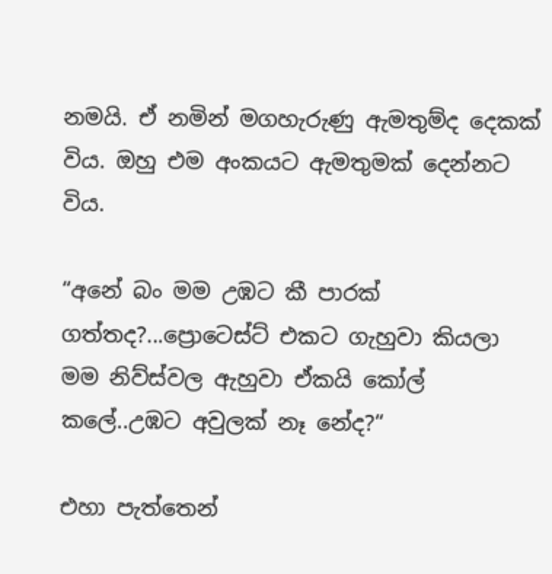නමයි. ඒ නමින් මගහැරුණු ඇමතුම්ද දෙකක් විය. ඔහු එම අංකයට ඇමතුමක් දෙන්නට විය.

“අනේ බං මම උඹට කී පාරක් ගත්තද?...ප්‍රොටෙස්ට් එකට ගැහුවා කියලා මම නිව්ස්වල ඇහුවා ඒකයි කෝල් කලේ..උඹට අවුලක් නෑ නේද?“

එහා පැත්තෙන්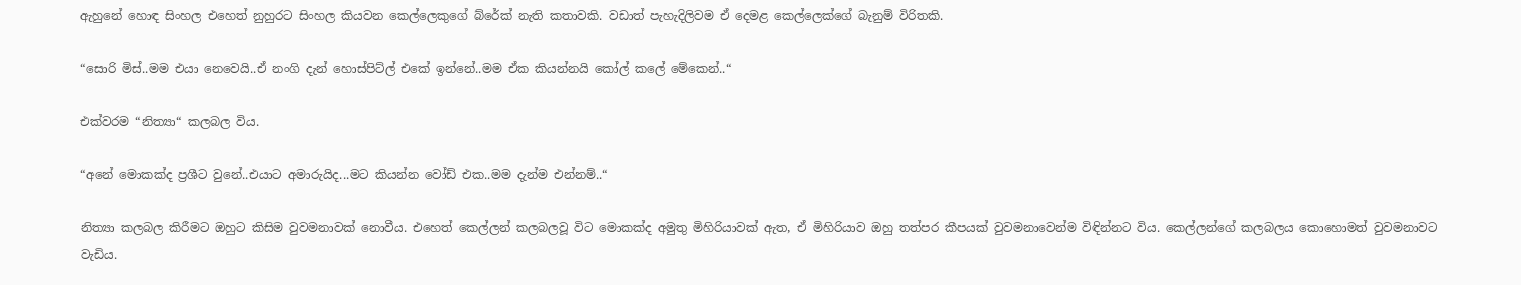ඇහුනේ හොඳ සිංහල එහෙත් නුහුරට සිංහල කියවන කෙල්ලෙකුගේ බ්රේක් නැති කතාවකි. වඩාත් පැහැදිලිවම ඒ දෙමළ කෙල්ලෙක්ගේ බැනුම් විරිතකි.

“සොරි මිස්..මම එයා නෙවෙයි..ඒ නංගි දැන් හොස්පිට්ල් එකේ ඉන්නේ..මම ඒක කියන්නයි කෝල් කලේ මේකෙන්..“

එක්වරම “නිත්‍යා“ කලබල විය.

“අනේ මොකක්ද ප්‍රශීට වුනේ..එයාට අමාරුයිද...මට කියන්න වෝඩ් එක..මම දැන්ම එන්නම්..“

නිත්‍යා කලබල කිරීමට ඔහුට කිසිම වුවමනාවක් නොවීය. එහෙත් කෙල්ලන් කලබලවූ විට මොකක්ද අමුතු මිහිරියාවක් ඇත, ඒ මිහිරියාව ඔහු තත්පර කීපයක් වුවමනාවෙන්ම විඳින්නට විය. කෙල්ලන්ගේ කලබලය කොහොමත් වුවමනාවට වැඩිය.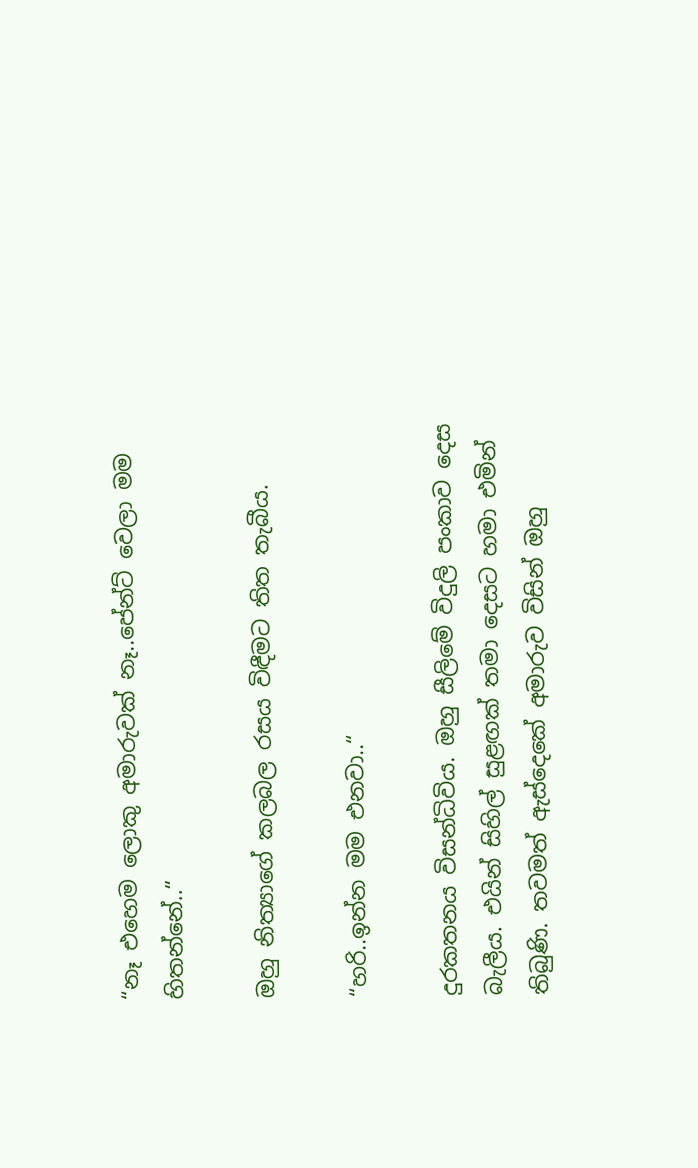“නෑ එහෙම ලොකු අමාරුවක් නෑ..පේන්ට් වෙලා මම හිතන්නේ..“

ඔහු නිත්‍යාගේ කලබල රසය විඳීමට තිත තැබීය.

“හරි..ඉන්න මම එනවා..“

දුරකතනය විසන්ධිවිය. ඔහු සීලිමේ විදුලි පංකාව දෙස බැලීය. එයින් සිහිල් සුළඟක් තමා දෙසට හමා එමින් තිබුණි. තවමත් ඇස්දෙකේ අමාරුව විසින් ඔහු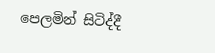පෙලමින් සිටිද්දී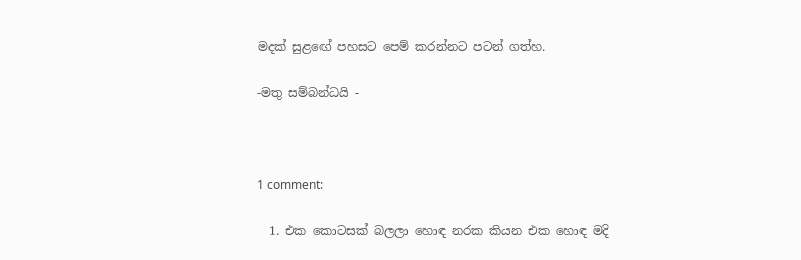මදක් සුළඟේ පහසට පෙම් කරන්නට පටන් ගත්හ.

-මතු සම්බන්ධයි -



1 comment:

  1. එක කොටසක් බලලා හොඳ නරක කියන එක හොඳ මදි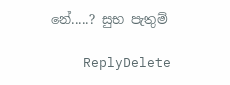නේ.....? සුභ පැතුම්

    ReplyDelete